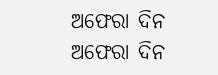ଅଫେରା ଦିନ
ଅଫେରା ଦିନ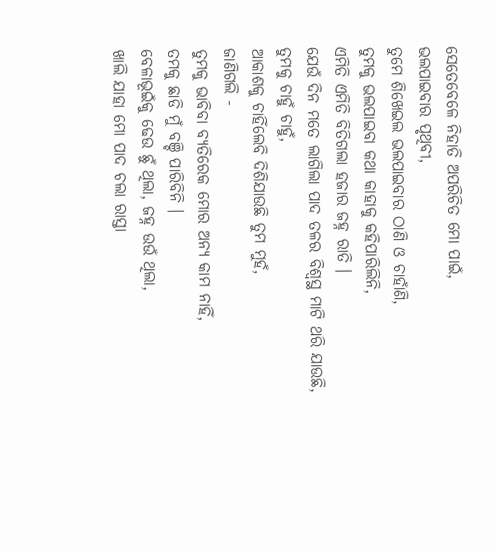ସେତେବେଳେ ନିହାତି ଅପରିଚିତ ମୋ ପାଇଁ,
ଭଲପାଇବାର ପୃଥିବୀ,
ତୁମେ ଶିଖେଇଲ ଭଲପାଇବାର ଠାଣି ଓ ଚାହାଁଣି,
ତୁମକୁ ଭଲପାଇବା କଥା କାହାକୁ କହିପାରିଲିନି,
ଏମିତି ଏମିତି ବିତିଗଲା ହଜାର ଜହ୍ନ ରାତି ।
ଯେଉଁ ଦିନ ମତେ ଲାଗିଲା ପାଦ ତଳର ବିଶ୍ବସ୍ଥ ମାଟି ଥରି ଯାଉଛି,
ତୁମକୁ ଚାହୁଁ ଚାହୁଁ,
ଆକାଶକୁ ଚାହିଁଲେବି ଦିଶିଯାଉଛି ତୁମ ମୁହଁ,
ଜାଣିଗଲି -
ତୁମକୁ ଭାବିବା ବ୍ୟତିରେକ ମୋର ଅନ୍ୟ କାମ ନାହିଁ,
ତମକୁ ଛାଡି ମୁଁ ବଞ୍ଚି ପାରିବିନି ।
ବେଳାଭୂଇଁକୁ ଢେଉ ଛୁଁ ଥିଲା, ଜହ୍ନ ଉଉଁ ଥିଲା,
ଖାଲି ଯାହା ମୋ ପାଦ ଚଲା ରାସ୍ତା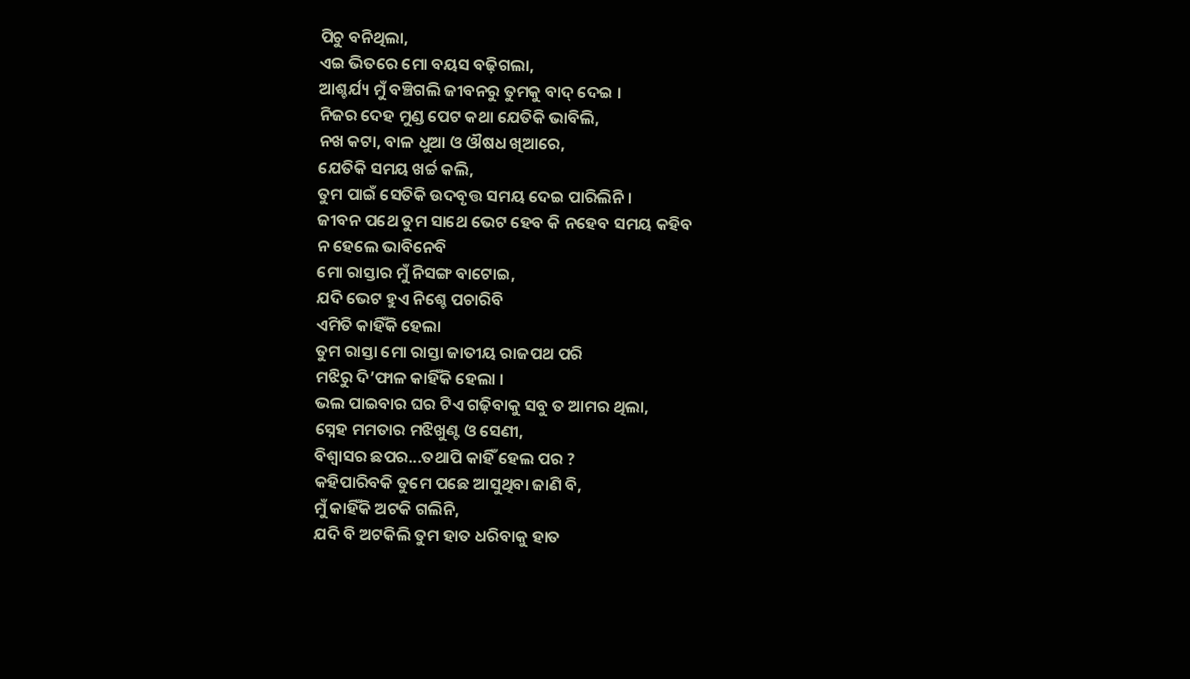ପିଚୁ ବନିଥିଲା,
ଏଇ ଭିତରେ ମୋ ବୟସ ବଢ଼ିଗଲା,
ଆଶ୍ଚର୍ଯ୍ୟ ମୁଁ ବଞ୍ଚିଗଲି ଜୀବନରୁ ତୁମକୁ ବାଦ୍ ଦେଇ ।
ନିଜର ଦେହ ମୁଣ୍ଡ ପେଟ କଥା ଯେତିକି ଭାବିଲି,
ନଖ କଟା, ବାଳ ଧୁଆ ଓ ଔଷଧ ଖିଆରେ,
ଯେତିକି ସମୟ ଖର୍ଚ୍ଚ କଲି,
ତୁମ ପାଇଁ ସେତିକି ଉଦବୃତ୍ତ ସମୟ ଦେଇ ପାରିଲିନି ।
ଜୀବନ ପଥେ ତୁମ ସାଥେ ଭେଟ ହେବ କି ନହେବ ସମୟ କହିବ
ନ ହେଲେ ଭାବିନେବି
ମୋ ରାସ୍ତାର ମୁଁ ନିସଙ୍ଗ ବାଟୋଇ,
ଯଦି ଭେଟ ହୁଏ ନିଶ୍ଚେ ପଚାରିବି
ଏମିତି କାହିଁକି ହେଲା
ତୁମ ରାସ୍ତା ମୋ ରାସ୍ତା ଜାତୀୟ ରାଜପଥ ପରି
ମଝିରୁ ଦି’ଫାଳ କାହିଁକି ହେଲା ।
ଭଲ ପାଇବାର ଘର ଟିଏ ଗଢ଼ିବାକୁ ସବୁ ତ ଆମର ଥିଲା,
ସ୍ନେହ ମମତାର ମଝିଖୁଣ୍ଟ ଓ ସେଣୀ,
ବିଶ୍ବାସର ଛପର...ତଥାପି କାହିଁ ହେଲ ପର ?
କହିପାରିବକି ତୁମେ ପଛେ ଆସୁଥିବା ଜାଣି ବି,
ମୁଁ କାହିଁକି ଅଟକି ଗଲିନି,
ଯଦି ବି ଅଟକିଲି ତୁମ ହାତ ଧରିବାକୁ ହାତ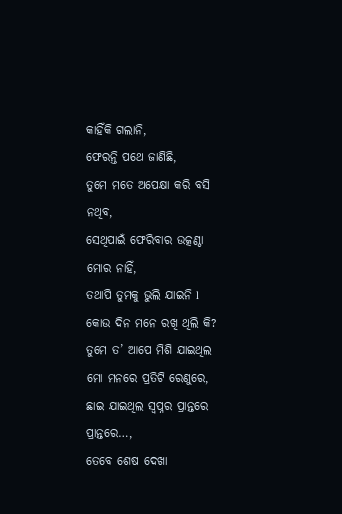କାହିଁକି ଗଲାନି,
ଫେରନ୍ତି ପଥେ ଜାଣିଛି,
ତୁମେ ମତେ ଅପେକ୍ଷା କରି ବସି ନଥିବ,
ସେଥିପାଇଁ ଫେରିବାର ଉତ୍କଣ୍ଠା ମୋର ନାହିଁ,
ତଥାପି ତୁମକୁ ଭୁଲି ଯାଇନି l
କୋଉ ଦିନ ମନେ ରଖି ଥିଲି କି?
ତୁମେ ତ’ ଆପେ ମିଶି ଯାଇଥିଲ ମୋ ମନରେ ପ୍ରତିଟି ରେଣୁରେ,
ଛାଇ ଯାଇଥିଲ ସ୍ବପ୍ନର ପ୍ରାନ୍ତରେ ପ୍ରାନ୍ତରେ…,
ତେବେ ଶେଷ ଦେଖା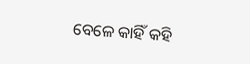ବେଳେ କାହିଁ କହି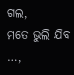ଗଲ,
ମତେ ଭୁଲି ଯିବ …,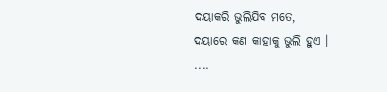ଦୟାକରି ଭୁଲିଯିବ ମତେ,
ଦୟାରେ କଣ କାହାକୁ ଭୁଲି ହୁଏ ।
....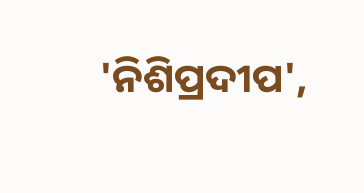'ନିଶିପ୍ରଦୀପ',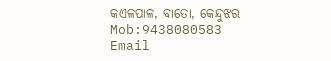କଏଳପାଳ, ବାତୋ, କେନ୍ଦୁଝର
Mob:9438080583
Email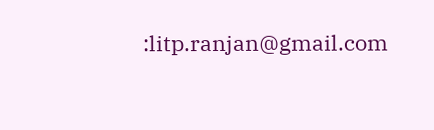:litp.ranjan@gmail.com